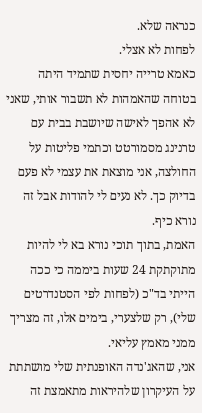כנראה שלא.
לפחות לא אצלי.
כאמא טרייה יחסית שתמיד היתה בטוחה שהאמהות לא תשבור אותי, שאני לא אהפך לאישה שיושבת בבית עם טרנינג מסמורטט וכתמי פליטות על החולצה, אני מוצאת את עצמי לא פעם בדיוק כך. לא נעים לי להודות אבל זה נורא כיף.
האמת, בתוך תוכי נורא בא לי להיות מתוקתקת 24 שעות ביממה כי ככה הייתי בד"כ (לפחות לפי הסטנדרטים שלי), רק שלצערי, בימים אלו, זה מצריך ממני מאמץ עליאי.
אני, שהאג'נדה האופנתית שלי מושתתת על העיקרון שלהיראות מתאמצת זה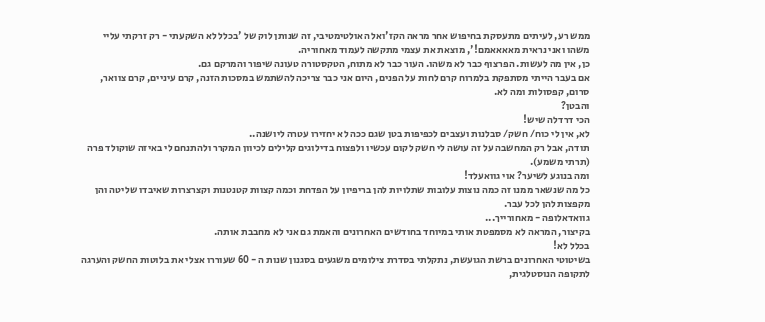ממש רע, לעיתים מתעסקת בחיפוש אחר מראה הקז'ואל האולטימטיבי, זה שנותן לוק של 'בכלל לא השקעתי - רק זרקתי עליי משהו ואני נראית מאאאאמם!', מוצאת את עצמי מתקשה לעמוד מאחוריה.
כן, אין מה לעשות. הפרצוף כבר לא משהו. העור כבר לא מתוח, הטקסטורה טעונה שיפור והמרקם גם.
אם בעבר הייתי מסתפקת בלמרוח קרם לחות על הפנים, היום אני כבר צריכה להשתמש במסכות הזנה, קרם עיניים, קרם צוואר, סרום, קפסולות ומה לא.
והבטן?
הכי דרדלה שיש!
לא, אין לי כוח/ חשק/ סבלנות ועצבים לכפיפות בטן שגם ככה לא יחזירו עטרה ליושנה..
תודה, אבל רק המחשבה על זה עושה לי חשק לקום עכשיו ולפצוח בדילוגים קלילים לכיוון המקרר ולהתנחם לי באיזה שוקולד פרה (תרתי משמע).
ומה בנוגע לשיער? אוי גוואעלד!
כל מה שנשאר ממנו זה כמה נוצות עלובות שתלויות להן בריפיון על הפדחת וכמה קצוות קטנטנות וקצרצרות שאיבדו שליטה והן מקפצות להן לכל עבר.
גוואדאלופה - מאחורייך...
בקיצור, המראה לא מסמפטת אותי במיוחד בחודשים האחרונים והאמת גם אני לא מחבבת אותה.
בכלל לא!
בשיטוטי האחרונים ברשת הגועשת, נתקלתי בסדרת צילומים משגעים בסגנון שנות ה - 60 שעוררו אצלי את בלוטות החשק והערגה לתקופה הנוסטלגית,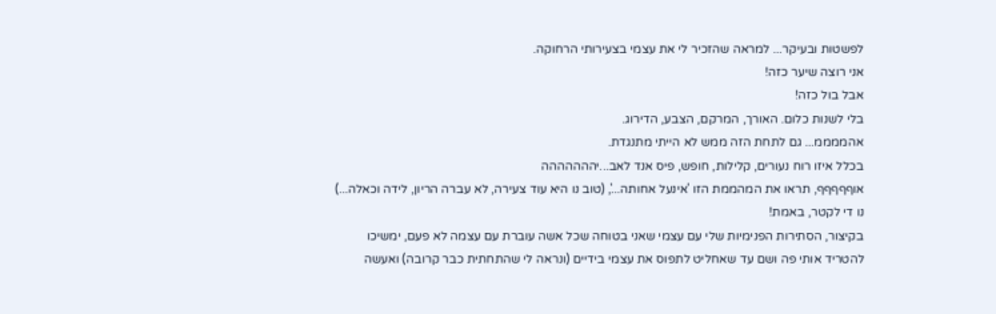לפשטות ובעיקר... למראה שהזכיר לי את עצמי בצעירותי הרחוקה.
אני רוצה שיער כזה!
אבל בול כזה!
בלי לשנות כלום. האורך, המרקם, הצבע, הדירוג.
אהממממ... גם לתחת הזה ממש לא הייתי מתנגדת.
בכלל איזו רוח נעורים, קלילות, חופש, פיס אנד לאב...יההההההה
אוףףףףף, תראו את המהממת הזו 'אינעל אחותה...', (טוב נו היא עוד צעירה, לא עברה הריון, לידה וכאלה...)
נו די לקטר, באמת!
בקיצור, הסתירות הפנימיות שלי עם עצמי שאני בטוחה שכל אשה עוברת עם עצמה לא פעם, ימשיכו להטריד אותי פה ושם עד שאחליט לתפוס את עצמי בידיים (ונראה לי שהתחתית כבר קרובה) ואעשה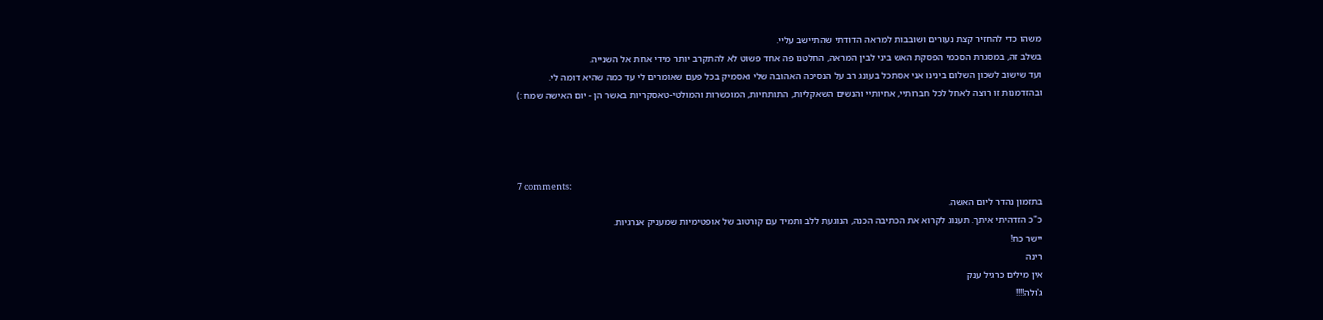משהו כדי להחזיר קצת נעורים ושובבות למראה הדודתי שהתיישב עליי.
בשלב זה, במסגרת הסכמי הפסקת האש ביני לבין המראה, החלטנו פה אחד פשוט לא להתקרב יותר מידי אחת אל השנייה.
ועד שישוב לשכון השלום בינינו אני אסתכל בעונג רב על הנסיכה האהובה שלי ואסמיק בכל פעם שאומרים לי עד כמה שהיא דומה לי.
ובהזדמנות זו רוצה לאחל לכל חברותיי, אחיותיי והנשים השאקליות, התותחיות, המוכשרות והמולטי-טאסקריות באשר הן - יום האישה שמח :)




7 comments:
בתזמון נהדר ליום האשה.
כ"כ הזדהיתי איתך. תענוג לקרוא את הכתיבה הכנה, הנוגעת ללב ותמיד עם קורטוב של אופטימיות שמעניק אנרגיות.
יישר כח!
רינה
אין מילים כרגיל ענק
ג'ולה!!!!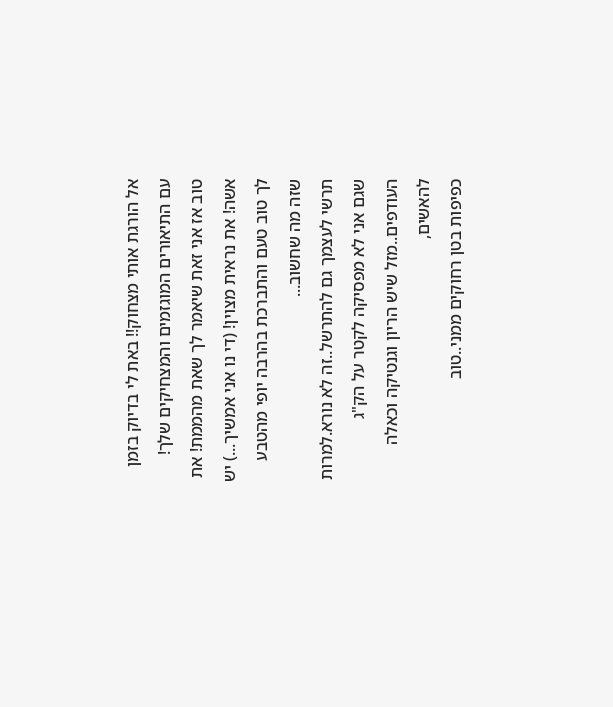אל הורגת אותי מצחוק!! באת לי בדיוק בזמן עם התיאורים המוגזמים והמצחיקים שלך!
טוב אז אני זאת שיאמר לך שאת מהממת! את אשה! את נראית מצוין! (די נו אני אמשיך...) יש לך טוב טעם והתברכת בהרבה יופי מהטבע שזה מה שחשוב...
תרשי לעצמך גם להתרשל..זה לא נורא.למרות שגם אני לא מפסיקה לקטר על הק"ג העודפים..מזל שיש הריון וגנטיקה וכאלה להאשים,
כפיפות בטן רחוקים ממני..טוב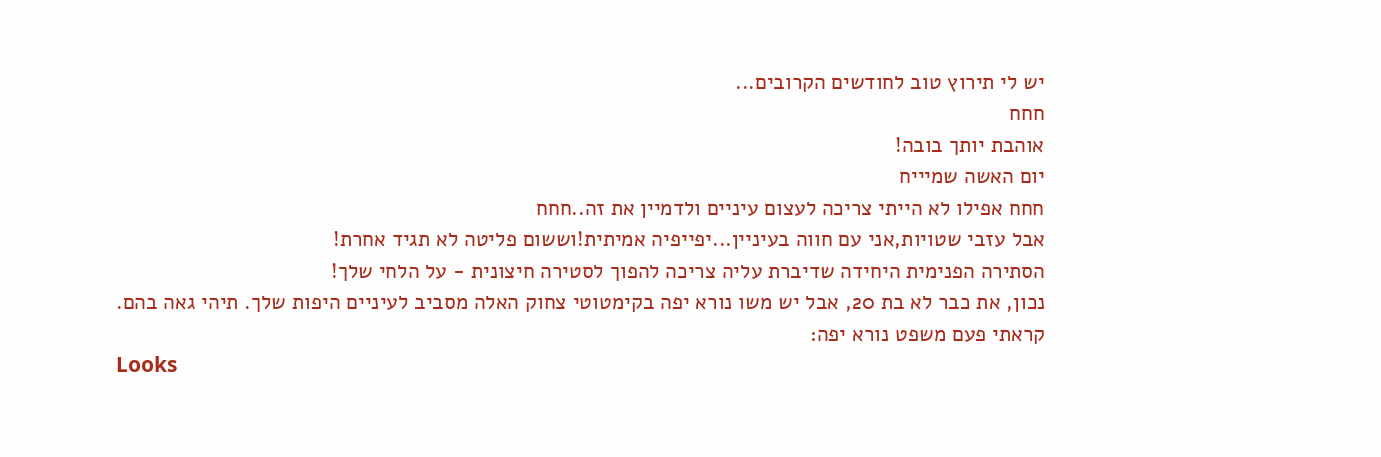יש לי תירוץ טוב לחודשים הקרובים...
חחח
אוהבת יותך בובה!
יום האשה שמיייח
חחח אפילו לא הייתי צריכה לעצום עיניים ולדמיין את זה..חחח
אבל עזבי שטויות,אני עם חווה בעיניין...יפייפיה אמיתית!וששום פליטה לא תגיד אחרת!
הסתירה הפנימית היחידה שדיברת עליה צריכה להפוך לסטירה חיצונית - על הלחי שלך!
נכון, את כבר לא בת 20, אבל יש משו נורא יפה בקימטוטי צחוק האלה מסביב לעיניים היפות שלך. תיהי גאה בהם.
קראתי פעם משפט נורא יפה:
Looks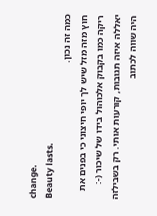change.
Beauty lasts.
כמה זה נכון.
חוץ מזה מזל שיש לך יופי חיצוני כי בפנים את ריקה כמו בקבוק אלכוהול בידו של שיכור (-:
יאללה איזה תגובות, קורעות אותי. רק בשבילזה היה שווה לכתוב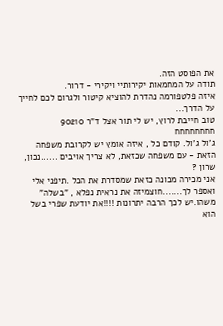את הפוסט הזה.
תודה על המחמאות יקירותיי ויקירי - דרור.
איזה פלטפורמה נהדרת להוציא קיטור ולגרום לכם לחייך על הדרך...
טוב חייבת לרוץ, יש לי תור אצל ד"ר 90210
חחחחחחחח
ג'ול ג'ול. קודם כל , איזה אומץ יש לקרובת משפחה הזאת - עם משפחה שכזאת, לא צריך אויבים ......נכון, שרון ?
אני מכירה מכונה כזאת שמסדרת את הכל .תיפני אלי ואספר לך.......חוצמיזה את נראית נפלא , "בשלה" משהו.יש לכך הרבה יתרונות !!!!את יודעת שפרי בשל הוא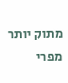מתוק יותר מפרי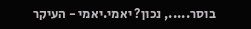בוסר....., נכון? יאמי.יאמי - העיקר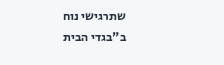שתרגישי נוח ב"בגדי הבית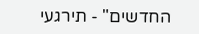החדשים" - תירגעי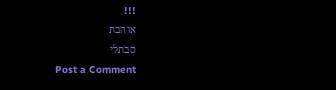!!!
אוהבת
סבתלי
Post a Comment